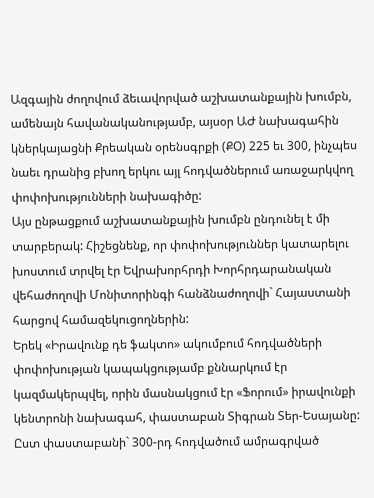Ազգային ժողովում ձեւավորված աշխատանքային խումբն, ամենայն հավանականությամբ, այսօր ԱԺ նախագահին կներկայացնի Քրեական օրենսգրքի (ՔՕ) 225 եւ 300, ինչպես նաեւ դրանից բխող երկու այլ հոդվածներում առաջարկվող փոփոխությունների նախագիծը:
Այս ընթացքում աշխատանքային խումբն ընդունել է մի տարբերակ: Հիշեցնենք, որ փոփոխություններ կատարելու խոստում տրվել էր Եվրախորհրդի Խորհրդարանական վեհաժողովի Մոնիտորինգի հանձնաժողովի` Հայաստանի հարցով համազեկուցողներին:
Երեկ «Իրավունք դե ֆակտո» ակումբում հոդվածների փոփոխության կապակցությամբ քննարկում էր կազմակերպվել, որին մասնակցում էր «Ֆորում» իրավունքի կենտրոնի նախագահ, փաստաբան Տիգրան Տեր-Եսայանը: Ըստ փաստաբանի` 300-րդ հոդվածում ամրագրված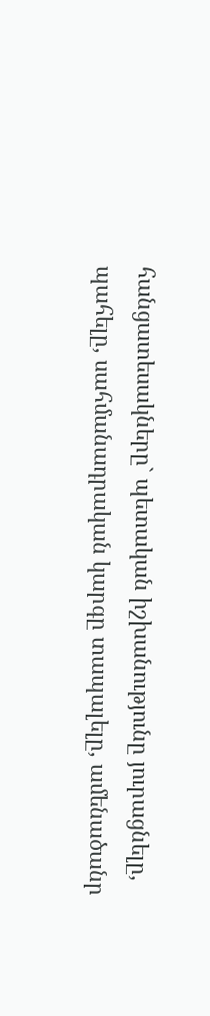հանցատեսակները` պետական իշխանությունը յուրացնելը, պահելը, սահմանադրական կարգը տապալելը, ամենածանր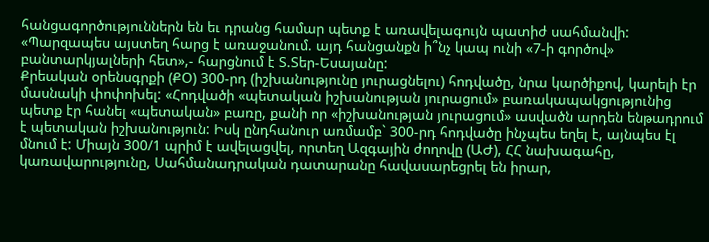հանցագործություններն են եւ դրանց համար պետք է առավելագույն պատիժ սահմանվի: «Պարզապես այստեղ հարց է առաջանում. այդ հանցանքն ի՞նչ կապ ունի «7-ի գործով» բանտարկյալների հետ»,- հարցնում է Տ.Տեր-Եսայանը:
Քրեական օրենսգրքի (ՔՕ) 300-րդ (իշխանությունը յուրացնելու) հոդվածը, նրա կարծիքով, կարելի էր մասնակի փոփոխել: «Հոդվածի «պետական իշխանության յուրացում» բառակապակցությունից պետք էր հանել «պետական» բառը, քանի որ «իշխանության յուրացում» ասվածն արդեն ենթադրում է պետական իշխանություն: Իսկ ընդհանուր առմամբ` 300-րդ հոդվածը ինչպես եղել է, այնպես էլ մնում է: Միայն 300/1 պրիմ է ավելացվել, որտեղ Ազգային ժողովը (ԱԺ), ՀՀ նախագահը, կառավարությունը, Սահմանադրական դատարանը հավասարեցրել են իրար,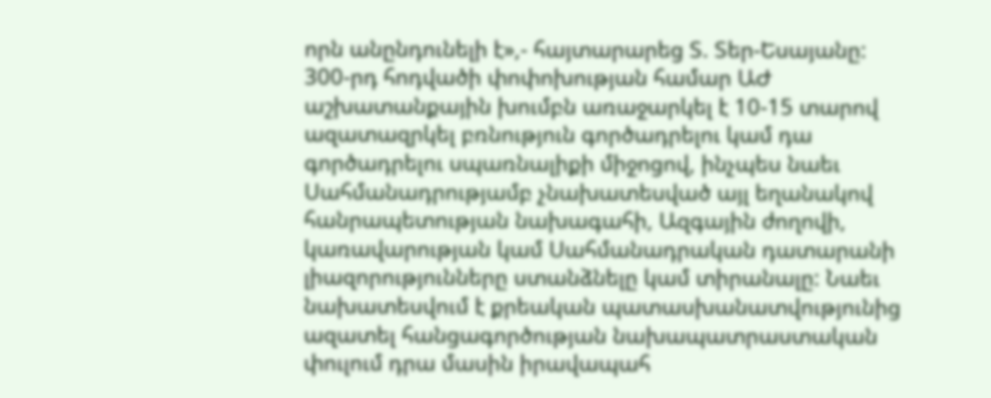որն անընդունելի է»,- հայտարարեց Տ. Տեր-Եսայանը:
300-րդ հոդվածի փոփոխության համար ԱԺ աշխատանքային խումբն առաջարկել է 10-15 տարով ազատազրկել բռնություն գործադրելու կամ դա գործադրելու սպառնալիքի միջոցով, ինչպես նաեւ Սահմանադրությամբ չնախատեսված այլ եղանակով հանրապետության նախագահի, Ազգային ժողովի, կառավարության կամ Սահմանադրական դատարանի լիազորությունները ստանձնելը կամ տիրանալը: Նաեւ նախատեսվում է քրեական պատասխանատվությունից ազատել հանցագործության նախապատրաստական փուլում դրա մասին իրավապահ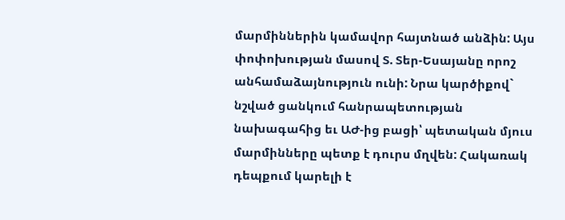մարմիններին կամավոր հայտնած անձին: Այս փոփոխության մասով Տ. Տեր-Եսայանը որոշ անհամաձայնություն ունի: Նրա կարծիքով` նշված ցանկում հանրապետության նախագահից եւ ԱԺ-ից բացի՝ պետական մյուս մարմինները պետք է դուրս մղվեն: Հակառակ դեպքում կարելի է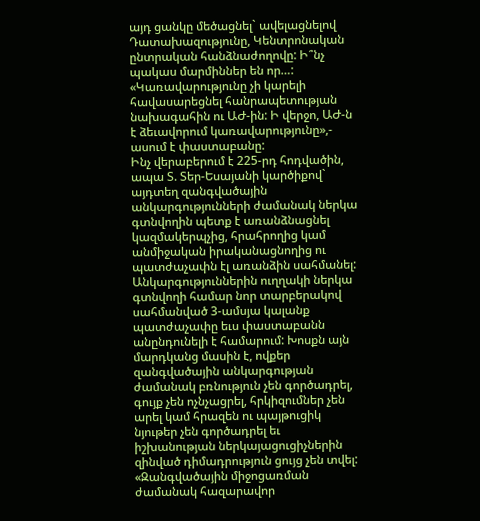այդ ցանկը մեծացնել` ավելացնելով Դատախազությունը, Կենտրոնական ընտրական հանձնաժողովը: Ի՞նչ պակաս մարմիններ են որ…: «Կառավարությունը չի կարելի հավասարեցնել հանրապետության նախագահին ու ԱԺ-ին: Ի վերջո, ԱԺ-ն է ձեւավորում կառավարությունը»,- ասում է փաստաբանը:
Ինչ վերաբերում է 225-րդ հոդվածին, ապա Տ. Տեր-Եսայանի կարծիքով` այդտեղ զանգվածային անկարգությունների ժամանակ ներկա գտնվողին պետք է առանձնացնել կազմակերպչից, հրահրողից կամ անմիջական իրականացնողից ու պատժաչափն էլ առանձին սահմանել: Անկարգություններին ուղղակի ներկա գտնվողի համար նոր տարբերակով սահմանված 3-ամսյա կալանք պատժաչափը եւս փաստաբանն անընդունելի է համարում: Խոսքն այն մարդկանց մասին է, ովքեր զանգվածային անկարգության ժամանակ բռնություն չեն գործադրել, գույք չեն ոչնչացրել, հրկիզումներ չեն արել կամ հրազեն ու պայթուցիկ նյութեր չեն գործադրել եւ իշխանության ներկայացուցիչներին զինված դիմադրություն ցույց չեն տվել: «Զանգվածային միջոցառման ժամանակ հազարավոր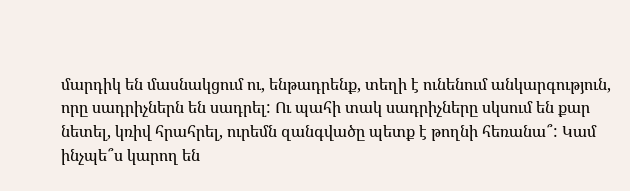մարդիկ են մասնակցում ու, ենթադրենք, տեղի է ունենում անկարգություն, որը սադրիչներն են սադրել: Ու պահի տակ սադրիչները սկսում են քար նետել, կռիվ հրահրել, ուրեմն զանգվածը պետք է թողնի հեռանա՞: Կամ ինչպե՞ս կարող են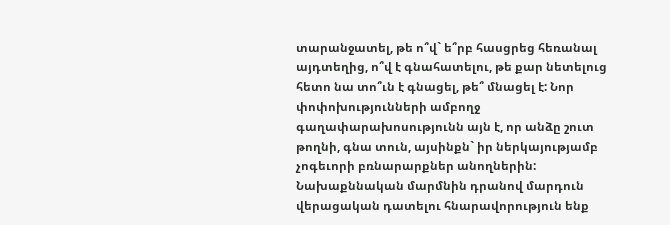տարանջատել, թե ո՞վ` ե՞րբ հասցրեց հեռանալ այդտեղից, ո՞վ է գնահատելու, թե քար նետելուց հետո նա տո՞ւն է գնացել, թե՞ մնացել է: Նոր փոփոխությունների ամբողջ գաղափարախոսությունն այն է, որ անձը շուտ թողնի, գնա տուն, այսինքն` իր ներկայությամբ չոգեւորի բռնարարքներ անողներին: Նախաքննական մարմնին դրանով մարդուն վերացական դատելու հնարավորություն ենք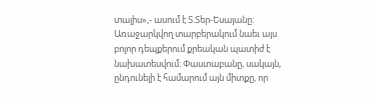տալիս»,- ասում է Տ.Տեր-Եսայանը:
Առաջարկվող տարբերակում նաեւ այս բոլոր դեպքերում քրեական պատիժ է նախատեսվում: Փաստաբանը, սակայն, ընդունելի է համարում այն միտքը, որ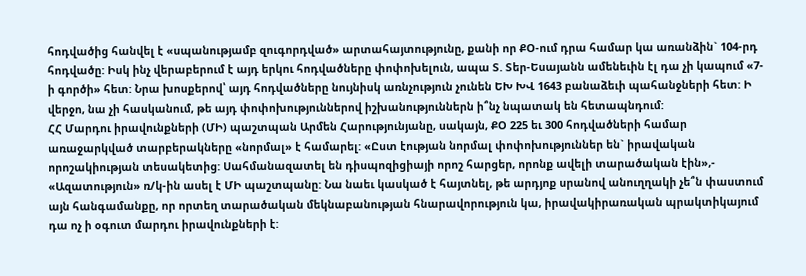հոդվածից հանվել է «սպանությամբ զուգորդված» արտահայտությունը, քանի որ ՔՕ-ում դրա համար կա առանձին` 104-րդ հոդվածը: Իսկ ինչ վերաբերում է այդ երկու հոդվածները փոփոխելուն, ապա Տ. Տեր-Եսայանն ամենեւին էլ դա չի կապում «7-ի գործի» հետ: Նրա խոսքերով՝ այդ հոդվածները նույնիսկ առնչություն չունեն ԵԽ ԽՎ 1643 բանաձեւի պահանջների հետ: Ի վերջո, նա չի հասկանում, թե այդ փոփոխություններով իշխանություններն ի՞նչ նպատակ են հետապնդում:
ՀՀ Մարդու իրավունքների (ՄԻ) պաշտպան Արմեն Հարությունյանը, սակայն, ՔՕ 225 եւ 300 հոդվածների համար առաջարկված տարբերակները «նորմալ» է համարել: «Ըստ էության նորմալ փոփոխություններ են` իրավական որոշակիության տեսակետից: Սահմանազատել են դիսպոզիցիայի որոշ հարցեր, որոնք ավելի տարածական էին»,- «Ազատություն» ռ/կ-ին ասել է ՄԻ պաշտպանը: Նա նաեւ կասկած է հայտնել, թե արդյոք սրանով անուղղակի չե՞ն փաստում այն հանգամանքը, որ որտեղ տարածական մեկնաբանության հնարավորություն կա, իրավակիրառական պրակտիկայում դա ոչ ի օգուտ մարդու իրավունքների է: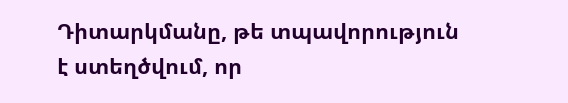Դիտարկմանը, թե տպավորություն է ստեղծվում, որ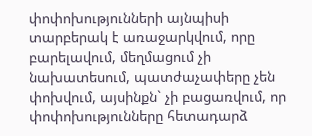փոփոխությունների այնպիսի տարբերակ է առաջարկվում, որը բարելավում, մեղմացում չի նախատեսում, պատժաչափերը չեն փոխվում, այսինքն` չի բացառվում, որ փոփոխությունները հետադարձ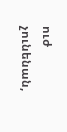ուժ չունենան,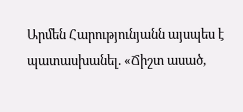Արմեն Հարությունյանն այսպես է պատասխանել. «Ճիշտ ասած,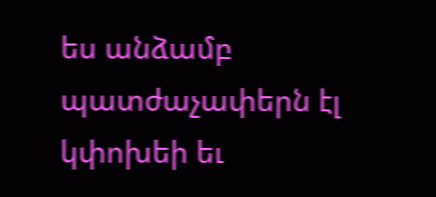ես անձամբ պատժաչափերն էլ կփոխեի եւ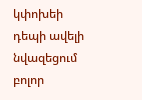կփոխեի դեպի ավելի նվազեցում բոլոր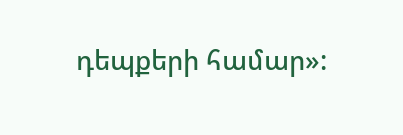դեպքերի համար»: